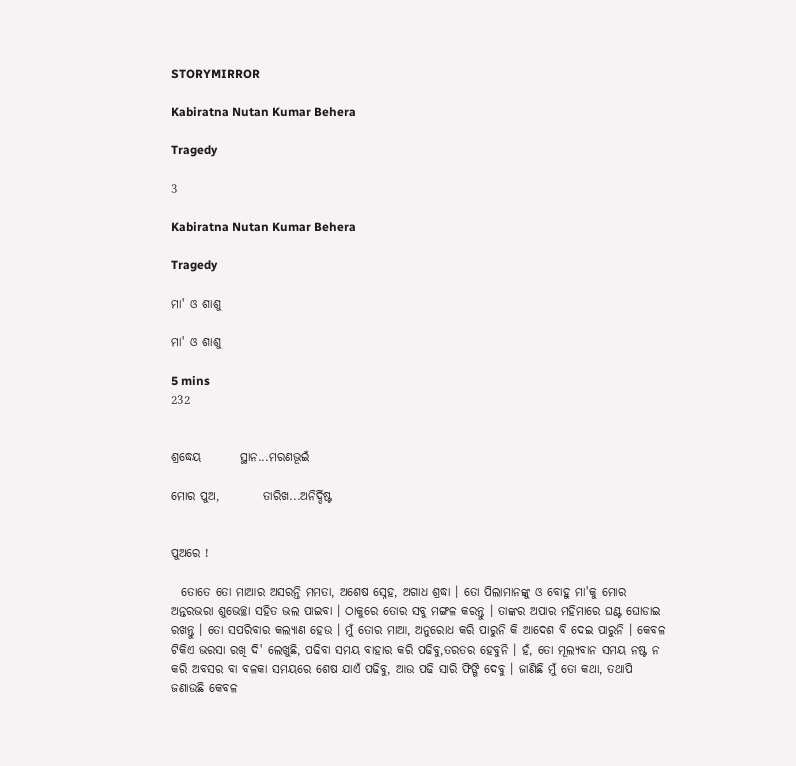STORYMIRROR

Kabiratna Nutan Kumar Behera

Tragedy

3

Kabiratna Nutan Kumar Behera

Tragedy

ମା' ଓ ଶାଶୁ

ମା' ଓ ଶାଶୁ

5 mins
232


ଶ୍ରଦ୍ଧେୟ        ସ୍ଥାନ...ମରଣଭୂଇଁ

ମୋର ପୁଅ,         ତାରିଖ...ଅନିର୍ଦ୍ଦିଷ୍ଟ


ପୁଅରେ !

  ତୋତେ ତୋ ମାଆର ଅସରନ୍ତି ମମତା, ଅଶେଷ ସ୍ନେହ, ଅଗାଧ ଶ୍ରଦ୍ଧା । ତୋ ପିଲାମାନଙ୍କୁ ଓ ବୋହୁ ମା'କୁ ମୋର ଅନ୍ତରଭରା ଶୁଭେଚ୍ଛା ସହିତ ଭଲ ପାଇବା । ଠାକୁରେ ତୋର ସବୁ ମଙ୍ଗଳ କରନ୍ତୁ । ତାଙ୍କର ଅପାର ମହିମାରେ ଘଣ୍ଟ ଘୋଡାଇ ରଖନ୍ତୁ । ତୋ ସପରିବାର କଲ୍ୟାଣ ହେଉ । ମୁଁ ତୋର ମାଆ, ଅନୁରୋଧ କରି ପାରୁନି କି ଆଦେଶ ବି ଦେଇ ପାରୁନି । କେବଳ ଟିକିଏ ଭରସା ରଖି ଦି' ଲେଖୁଛି, ପଢିବା ସମୟ ବାହାର କରି ପଢିବୁ,ତରତର ହେବୁନି । ହଁ, ତୋ ମୂଲ୍ୟବାନ ସମୟ ନଷ୍ଟ ନ କରି ଅବସର ବା ବଳକା ସମୟରେ ଶେଷ ଯାଏଁ ପଢିବୁ, ଆଉ ପଢି ସାରି ଫିଙ୍ଗି ଦେବୁ । ଜାଣିଛି ମୁଁ ତୋ କଥା, ତଥାପି ଜଣାଉଛି କେବଳ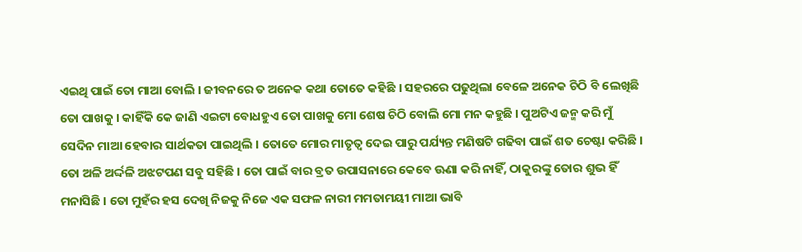ଏଇଥି ପାଇଁ ତୋ ମାଆ ବୋଲି । ଜୀବନରେ ତ ଅନେକ କଥା ତୋତେ କହିଛି । ସହରରେ ପଢୁଥିଲା ବେଳେ ଅନେକ ଚିଠି ବି ଲେଖିଛି ତୋ ପାଖକୁ । କାହିଁକି କେ ଜାଣି ଏଇଟା ବୋଧହୁଏ ତୋ ପାଖକୁ ମୋ ଶେଷ ଚିଠି ବୋଲି ମୋ ମନ କହୁଛି । ପୁଅଟିଏ ଜନ୍ମ କରି ମୁଁ ସେଦିନ ମାଆ ହେବାର ସାର୍ଥକତା ପାଇଥିଲି । ତୋତେ ମୋର ମାତୃତ୍ୱ ଦେଇ ପାରୁ ପର୍ଯ୍ୟନ୍ତ ମଣିଷଟି ଗଢିବା ପାଇଁ ଶତ ଚେଷ୍ଟା କରିଛି । ତୋ ଅଳି ଅର୍ଦ୍ଦଳି ଅଝଟପଣ ସବୁ ସହିଛି । ତୋ ପାଇଁ ବାର ବ୍ରତ ଉପାସନାରେ କେବେ ଊଣା କରି ନାହିଁ, ଠାକୁରଙ୍କୁ ତୋର ଶୁଭ ହିଁ ମନାସିଛି । ତୋ ମୁହଁର ହସ ଦେଖି ନିଜକୁ ନିଜେ ଏକ ସଫଳ ନାରୀ ମମତାମୟୀ ମାଆ ଭାବି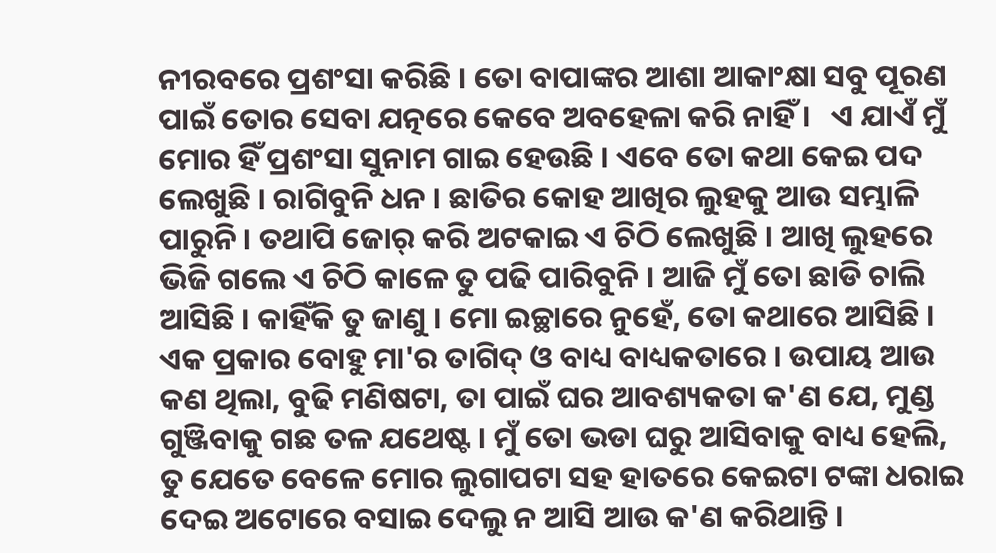ନୀରବରେ ପ୍ରଶଂସା କରିଛି । ତୋ ବାପାଙ୍କର ଆଶା ଆକାଂକ୍ଷା ସବୁ ପୂରଣ ପାଇଁ ତୋର ସେବା ଯତ୍ନରେ କେବେ ଅବହେଳା କରି ନାହିଁ ।   ଏ ଯାଏଁ ମୁଁ ମୋର ହିଁ ପ୍ରଶଂସା ସୁନାମ ଗାଇ ହେଉଛି । ଏବେ ତୋ କଥା କେଇ ପଦ ଲେଖୁଛି । ରାଗିବୁନି ଧନ । ଛାତିର କୋହ ଆଖିର ଲୁହକୁ ଆଉ ସମ୍ଭାଳି ପାରୁନି । ତଥାପି ଜୋର୍ କରି ଅଟକାଇ ଏ ଚିଠି ଲେଖୁଛି । ଆଖି ଲୁହରେ ଭିଜି ଗଲେ ଏ ଚିଠି କାଳେ ତୁ ପଢି ପାରିବୁନି । ଆଜି ମୁଁ ତୋ ଛାଡି ଚାଲି ଆସିଛି । କାହିଁକି ତୁ ଜାଣୁ । ମୋ ଇଚ୍ଛାରେ ନୁହେଁ, ତୋ କଥାରେ ଆସିଛି । ଏକ ପ୍ରକାର ବୋହୁ ମା'ର ତାଗିଦ୍ ଓ ବାଧ୍ୟ ବାଧ୍ୟକତାରେ । ଉପାୟ ଆଉ କଣ ଥିଲା, ବୁଢି ମଣିଷଟା, ତା ପାଇଁ ଘର ଆବଶ୍ୟକତା କ'ଣ ଯେ, ମୁଣ୍ଡ ଗୁଞ୍ଜିବାକୁ ଗଛ ତଳ ଯଥେଷ୍ଟ । ମୁଁ ତୋ ଭଡା ଘରୁ ଆସିବାକୁ ବାଧ୍ୟ ହେଲି, ତୁ ଯେତେ ବେଳେ ମୋର ଲୁଗାପଟା ସହ ହାତରେ କେଇଟା ଟଙ୍କା ଧରାଇ ଦେଇ ଅଟୋରେ ବସାଇ ଦେଲୁ ନ ଆସି ଆଉ କ'ଣ କରିଥାନ୍ତି ।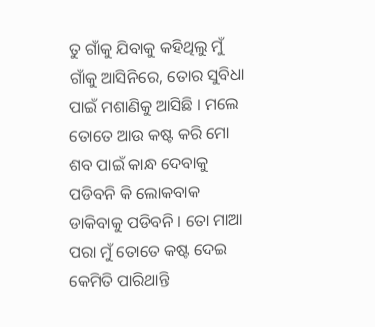ତୁ ଗାଁକୁ ଯିବାକୁ କହିଥିଲୁ ମୁଁ ଗାଁକୁ ଆସିନିରେ, ତୋର ସୁବିଧା ପାଇଁ ମଶାଣିକୁ ଆସିଛି । ମଲେ ତୋତେ ଆଉ କଷ୍ଟ କରି ମୋ ଶବ ପାଇଁ କାନ୍ଧ ଦେବାକୁ ପଡିବନି କି ଲୋକବାକ ଡାକିବାକୁ ପଡିବନି । ତୋ ମାଆ ପରା ମୁଁ ତୋତେ କଷ୍ଟ ଦେଇ କେମିତି ପାରିଥାନ୍ତି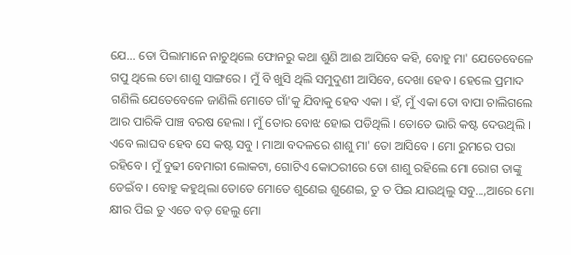ଯେ... ତୋ ପିଲାମାନେ ନାଚୁଥିଲେ ଫୋନରୁ କଥା ଶୁଣି ଆଈ ଆସିବେ କହି, ବୋହୁ ମା' ଯେତେବେଳେ ଗପୁ ଥିଲେ ତୋ ଶାଶୁ ସାଙ୍ଗରେ । ମୁଁ ବି ଖୁସି ଥିଲି ସମୁଦୁଣୀ ଆସିବେ, ଦେଖା ହେବ । ହେଲେ ପ୍ରମାଦ ଗଣିଲି ଯେତେବେଳେ ଜାଣିଲି ମୋତେ ଗାଁ'କୁ ଯିବାକୁ ହେବ ଏକା । ହଁ, ମୁଁ ଏକା ତୋ ବାପା ଚାଲିଗଲେ ଆର ପାରିକି ପାଞ୍ଚ ବରଷ ହେଲା । ମୁଁ ତୋର ବୋଝ ହୋଇ ପଡିଥିଲି । ତୋତେ ଭାରି କଷ୍ଟ ଦେଉଥିଲି । ଏବେ ଲାଘବ ହେବ ସେ କଷ୍ଟ ସବୁ । ମାଆ ବଦଳରେ ଶାଶୁ ମା' ତୋ ଆସିବେ । ମୋ ରୁମରେ ପରା ରହିବେ । ମୁଁ ବୁଢୀ ବେମାରୀ ଲୋକଟା, ଗୋଟିଏ କୋଠରୀରେ ତୋ ଶାଶୁ ରହିଲେ ମୋ ରୋଗ ତାଙ୍କୁ ଡେଇଁବ । ବୋହୁ କହୁଥିଲା ତୋତେ ମୋତେ ଶୁଣେଇ ଶୁଣେଇ, ତୁ ତ ପିଇ ଯାଉଥିଲୁ ସବୁ...,ଆରେ ମୋ କ୍ଷୀର ପିଇ ତୁ ଏତେ ବଡ଼ ହେଲୁ ମୋ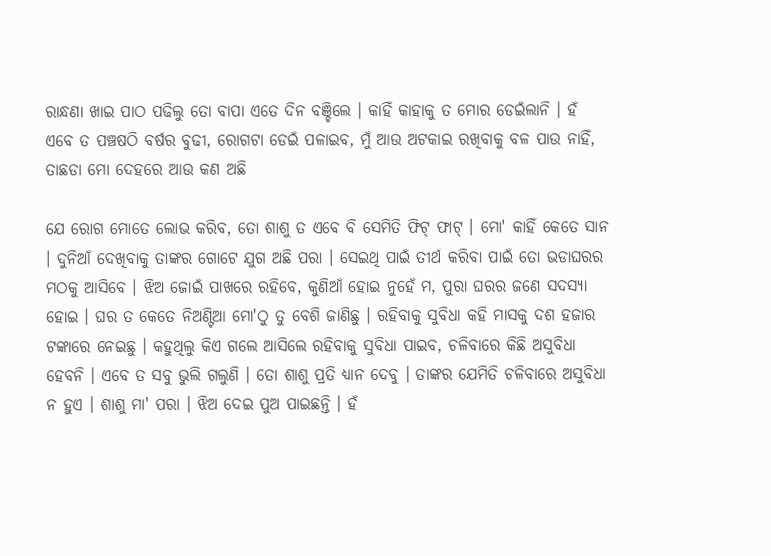ରାନ୍ଧଣା ଖାଇ ପାଠ ପଢିଲୁ ତୋ ବାପା ଏତେ ଦିନ ବଞ୍ଚିଲେ । କାହିଁ କାହାକୁ ତ ମୋର ଡେଇଁଲାନି । ହଁ ଏବେ ତ ପଞ୍ଚଷଠି ବର୍ଷର ବୁଢୀ, ରୋଗଟା ଡେଇଁ ପଳାଇବ, ମୁଁ ଆଉ ଅଟକାଇ ରଖିବାକୁ ବଳ ପାଉ ନାହିଁ, ତାଛଡା ମୋ ଦେହରେ ଆଉ କଣ ଅଛି

ଯେ ରୋଗ ମୋତେ ଲୋଭ କରିବ, ତୋ ଶାଶୁ ତ ଏବେ ବି ସେମିତି ଫିଟ୍ ଫାଟ୍ । ମୋ' କାହିଁ କେତେ ସାନ । ଦୁନିଆଁ ଦେଖିବାକୁ ତାଙ୍କର ଗୋଟେ ଯୁଗ ଅଛି ପରା । ସେଇଥି ପାଇଁ ତୀର୍ଥ କରିବା ପାଇଁ ତୋ ଭଡାଘରର ମଠକୁ ଆସିବେ । ଝିଅ ଜୋଇଁ ପାଖରେ ରହିବେ, କୁଣିଆଁ ହୋଇ ନୁହେଁ ମ, ପୁରା ଘରର ଜଣେ ସଦସ୍ୟା ହୋଇ । ଘର ତ କେତେ ନିଅଣ୍ଟିଆ ମୋ'ଠୁ ତୁ ବେଶି ଜାଣିଛୁ । ରହିବାକୁ ସୁବିଧା କହି ମାସକୁ ଦଶ ହଜାର ଟଙ୍କାରେ ନେଇଛୁ । କହୁଥିଲୁ କିଏ ଗଲେ ଆସିଲେ ରହିବାକୁ ସୁବିଧା ପାଇବ, ଚଳିବାରେ କିଛି ଅସୁବିଧା ହେବନି । ଏବେ ତ ସବୁ ଭୁଲି ଗଲୁଣି । ତୋ ଶାଶୁ ପ୍ରତି ଧ୍ୟାନ ଦେବୁ । ତାଙ୍କର ଯେମିତି ଚଳିବାରେ ଅସୁବିଧା ନ ହୁଏ । ଶାଶୁ ମା' ପରା । ଝିଅ ଦେଇ ପୁଅ ପାଇଛନ୍ତି । ହଁ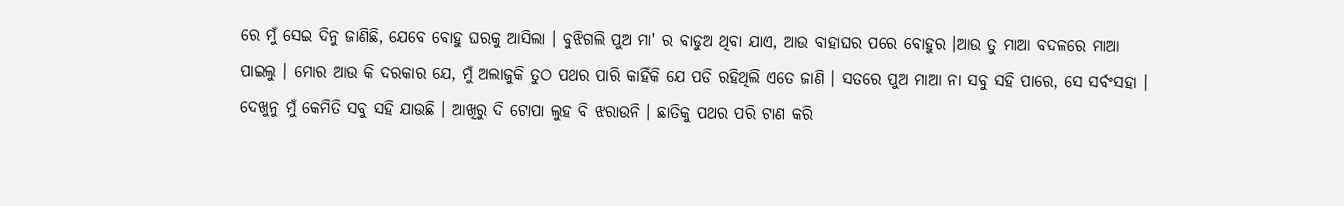ରେ ମୁଁ ସେଇ ଦିନୁ ଜାଣିଛି, ଯେବେ ବୋହୁ ଘରକୁ ଆସିଲା । ବୁଝିଗଲି ପୁଅ ମା' ର ବାଡୁଅ ଥିବା ଯାଏ, ଆଉ ବାହାଘର ପରେ ବୋହୁର ।ଆଉ ତୁ ମାଆ ବଦଳରେ ମାଆ ପାଇଲୁ । ମୋର ଆଉ କି ଦରକାର ଯେ, ମୁଁ ଅଲାଜୁକି ତୁଠ ପଥର ପାରି କାହିଁକି ଯେ ପଡି ରହିଥିଲି ଏତେ ଜାଣି । ସତରେ ପୁଅ ମାଆ ନା ସବୁ ସହି ପାରେ, ସେ ସର୍ବଂସହା । ଦେଖୁନୁ ମୁଁ କେମିତି ସବୁ ସହି ଯାଉଛି । ଆଖିରୁ ଦି ଟୋପା ଲୁହ ବି ଝରାଉନି । ଛାତିକୁ ପଥର ପରି ଟାଣ କରି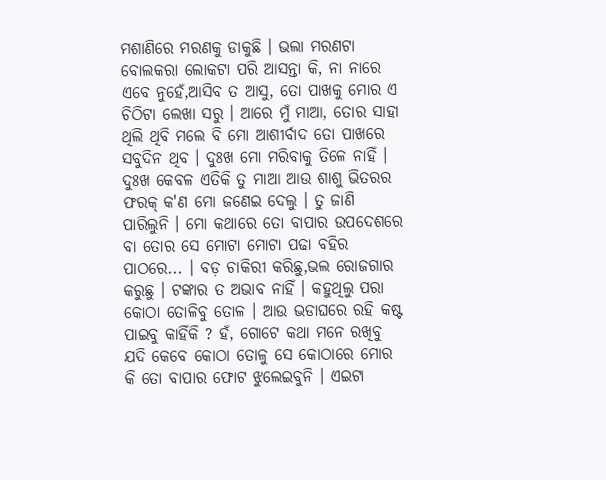ମଶାଣିରେ ମରଣକୁ ଡାକୁଛି । ଭଲା ମରଣଟା ବୋଲକରା ଲୋକଟା ପରି ଆସନ୍ତା କି, ନା ନାରେ ଏବେ ନୁହେଁ,ଆସିବ ତ ଆସୁ, ତୋ ପାଖକୁ ମୋର ଏ ଚିଠିଟା ଲେଖା ସରୁ । ଆରେ ମୁଁ ମାଆ, ତୋର ସାହା ଥିଲି ଥିବି ମଲେ ବି ମୋ ଆଶୀର୍ବାଦ ତୋ ପାଖରେ ସବୁଦିନ ଥିବ । ଦୁଃଖ ମୋ ମରିବାକୁ ତିଳେ ନାହିଁ । ଦୁଃଖ କେବଳ ଏତିକି ତୁ ମାଆ ଆଉ ଶାଶୁ ଭିତରର ଫରକ୍ କ'ଣ ମୋ ଜଣେଇ ଦେଲୁ । ତୁ ଜାଣି ପାରିଲୁନି । ମୋ କଥାରେ ତୋ ବାପାର ଉପଦେଶରେ ବା ତୋର ସେ ମୋଟା ମୋଟା ପଢା ବହିର ପାଠରେ... । ବଡ଼ ଚାକିରୀ କରିଛୁ,ଭଲ ରୋଜଗାର କରୁଛୁ । ଟଙ୍କାର ତ ଅଭାବ ନାହିଁ । କହୁଥିଲୁ ପରା କୋଠା ତୋଳିବୁ ତୋଳ । ଆଉ ଭଡାଘରେ ରହି କଷ୍ଟ ପାଇବୁ କାହିଁକି ? ହଁ, ଗୋଟେ କଥା ମନେ ରଖିବୁ ଯଦି କେବେ କୋଠା ତୋଳୁ ସେ କୋଠାରେ ମୋର କି ତୋ ବାପାର ଫୋଟ ଝୁଲେଇବୁନି । ଏଇଟା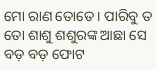ମୋ ରାଣ ତୋତେ । ପାରିବୁ ତ ତୋ ଶାଶୁ ଶଶୁରଙ୍କ ଆଛା ସେ ବଡ଼ ବଡ଼ ଫୋଟ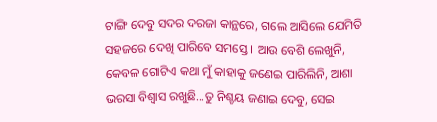ଟାଙ୍ଗି ଦେବୁ ସଦର ଦରଜା କାନ୍ଥରେ, ଗଲେ ଆସିଲେ ଯେମିତି ସହଜରେ ଦେଖି ପାରିବେ ସମସ୍ତେ । ଆଉ ବେଶି ଲେଖୁନି, କେବଳ ଗୋଟିଏ କଥା ମୁଁ କାହାକୁ ଜଣେଇ ପାରିଲିନି, ଆଶା ଭରସା ବିଶ୍ଵାସ ରଖୁଛି...ତୁ ନିଶ୍ଚୟ ଜଣାଇ ଦେବୁ, ସେଇ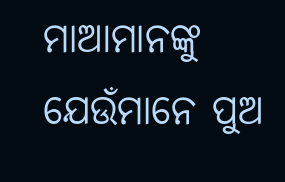ମାଆମାନଙ୍କୁ ଯେଉଁମାନେ ପୁଅ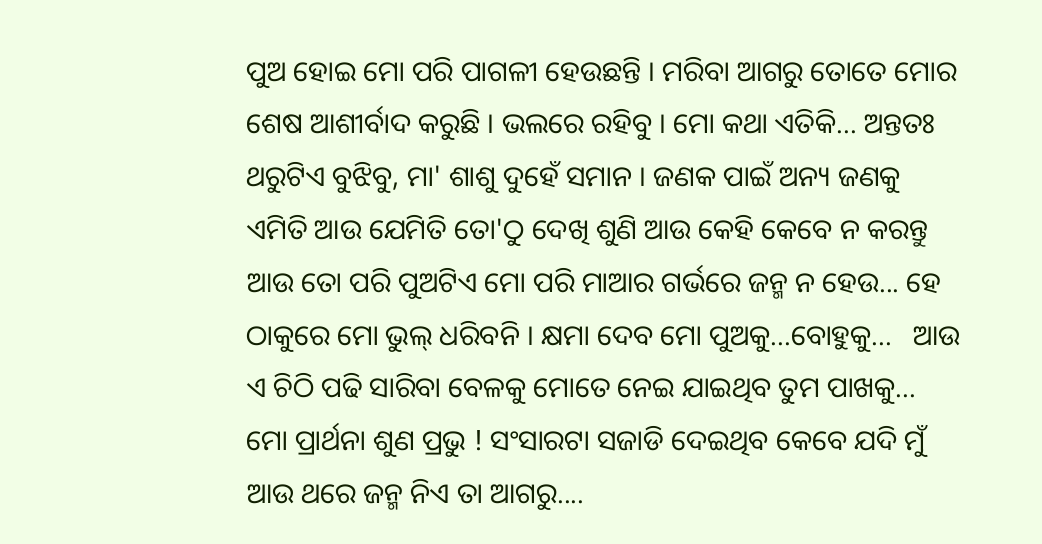ପୁଅ ହୋଇ ମୋ ପରି ପାଗଳୀ ହେଉଛନ୍ତି । ମରିବା ଆଗରୁ ତୋତେ ମୋର ଶେଷ ଆଶୀର୍ବାଦ କରୁଛି । ଭଲରେ ରହିବୁ । ମୋ କଥା ଏତିକି... ଅନ୍ତତଃ ଥରୁଟିଏ ବୁଝିବୁ, ମା' ଶାଶୁ ଦୁହେଁ ସମାନ । ଜଣକ ପାଇଁ ଅନ୍ୟ ଜଣକୁ ଏମିତି ଆଉ ଯେମିତି ତୋ'ଠୁ ଦେଖି ଶୁଣି ଆଉ କେହି କେବେ ନ କରନ୍ତୁ ଆଉ ତୋ ପରି ପୁଅଟିଏ ମୋ ପରି ମାଆର ଗର୍ଭରେ ଜନ୍ମ ନ ହେଉ... ହେ ଠାକୁରେ ମୋ ଭୁଲ୍ ଧରିବନି । କ୍ଷମା ଦେବ ମୋ ପୁଅକୁ...ବୋହୁକୁ...   ଆଉ ଏ ଚିଠି ପଢି ସାରିବା ବେଳକୁ ମୋତେ ନେଇ ଯାଇଥିବ ତୁମ ପାଖକୁ... ମୋ ପ୍ରାର୍ଥନା ଶୁଣ ପ୍ରଭୁ ! ସଂସାରଟା ସଜାଡି ଦେଇଥିବ କେବେ ଯଦି ମୁଁ ଆଉ ଥରେ ଜନ୍ମ ନିଏ ତା ଆଗରୁ....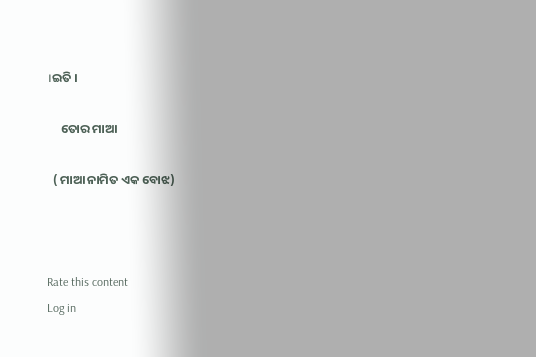।ଇତି ।

     ତୋର ମାଆ

  ( ମାଆ ନାମିତ ଏକ ବୋଝ)



Rate this content
Log in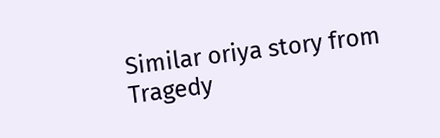Similar oriya story from Tragedy